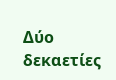Δύο δεκαετίες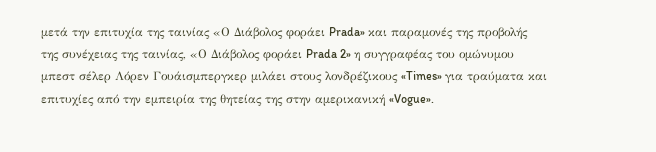μετά την επιτυχία της ταινίας «Ο Διάβολος φοράει Prada» και παραμονές της προβολής της συνέχειας της ταινίας, «Ο Διάβολος φοράει Prada 2» η συγγραφέας του ομώνυμου μπεστ σέλερ Λόρεν Γουάισμπεργκερ μιλάει στους λονδρέζικους «Times» για τραύματα και επιτυχίες από την εμπειρία της θητείας της στην αμερικανική «Vogue».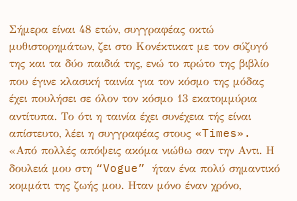Σήμερα είναι 48 ετών, συγγραφέας οκτώ μυθιστορημάτων, ζει στο Κονέκτικατ με τον σύζυγό της και τα δύο παιδιά της, ενώ το πρώτο της βιβλίο που έγινε κλασική ταινία για τον κόσμο της μόδας έχει πουλήσει σε όλον τον κόσμο 13 εκατομμύρια αντίτυπα. Το ότι η ταινία έχει συνέχεια τής είναι απίστευτο, λέει η συγγραφέας στους «Times». «Από πολλές απόψεις ακόμα νιώθω σαν την Αντι. Η δουλειά μου στη “Vogue” ήταν ένα πολύ σημαντικό κομμάτι της ζωής μου. Ηταν μόνο έναν χρόνο,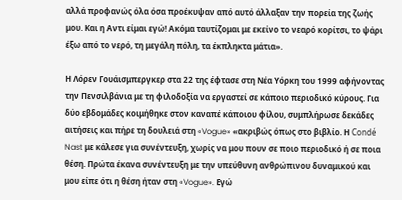αλλά προφανώς όλα όσα προέκυψαν από αυτό άλλαξαν την πορεία της ζωής μου. Και η Αντι είμαι εγώ! Ακόμα ταυτίζομαι με εκείνο το νεαρό κορίτσι, το ψάρι έξω από το νερό, τη μεγάλη πόλη, τα έκπληκτα μάτια».

Η Λόρεν Γουάισμπεργκερ στα 22 της έφτασε στη Νέα Υόρκη του 1999 αφήνοντας την Πενσιλβάνια με τη φιλοδοξία να εργαστεί σε κάποιο περιοδικό κύρους. Για δύο εβδομάδες κοιμήθηκε στον καναπέ κάποιου φίλου, συμπλήρωσε δεκάδες αιτήσεις και πήρε τη δουλειά στη «Vogue» «ακριβώς όπως στο βιβλίο. Η Condé Nast με κάλεσε για συνέντευξη, χωρίς να μου πουν σε ποιο περιοδικό ή σε ποια θέση. Πρώτα έκανα συνέντευξη με την υπεύθυνη ανθρώπινου δυναμικού και μου είπε ότι η θέση ήταν στη «Vogue». Εγώ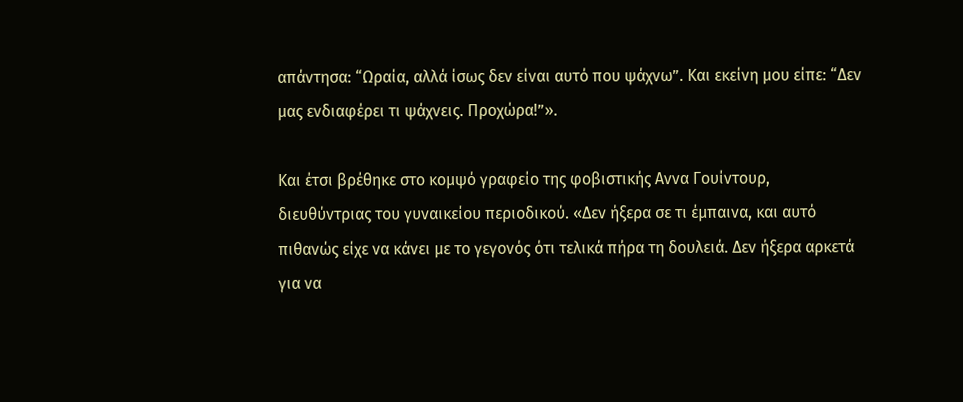απάντησα: “Ωραία, αλλά ίσως δεν είναι αυτό που ψάχνω”. Και εκείνη μου είπε: “Δεν μας ενδιαφέρει τι ψάχνεις. Προχώρα!”».

Και έτσι βρέθηκε στο κομψό γραφείο της φοβιστικής Αννα Γουίντουρ, διευθύντριας του γυναικείου περιοδικού. «Δεν ήξερα σε τι έμπαινα, και αυτό πιθανώς είχε να κάνει με το γεγονός ότι τελικά πήρα τη δουλειά. Δεν ήξερα αρκετά για να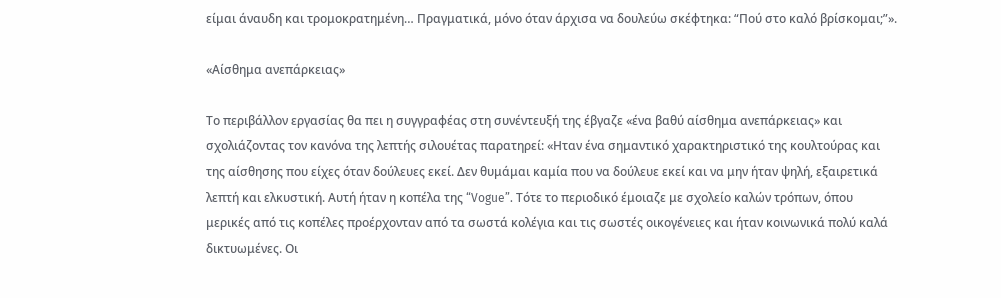είμαι άναυδη και τρομοκρατημένη… Πραγματικά, μόνο όταν άρχισα να δουλεύω σκέφτηκα: “Πού στο καλό βρίσκομαι;”».

«Αίσθημα ανεπάρκειας»

Το περιβάλλον εργασίας θα πει η συγγραφέας στη συνέντευξή της έβγαζε «ένα βαθύ αίσθημα ανεπάρκειας» και σχολιάζοντας τον κανόνα της λεπτής σιλουέτας παρατηρεί: «Ηταν ένα σημαντικό χαρακτηριστικό της κουλτούρας και της αίσθησης που είχες όταν δούλευες εκεί. Δεν θυμάμαι καμία που να δούλευε εκεί και να μην ήταν ψηλή, εξαιρετικά λεπτή και ελκυστική. Αυτή ήταν η κοπέλα της “Vogue”. Τότε το περιοδικό έμοιαζε με σχολείο καλών τρόπων, όπου μερικές από τις κοπέλες προέρχονταν από τα σωστά κολέγια και τις σωστές οικογένειες και ήταν κοινωνικά πολύ καλά δικτυωμένες. Οι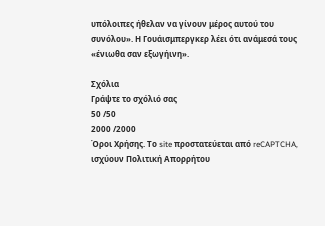υπόλοιπες ήθελαν να γίνουν μέρος αυτού του συνόλου». Η Γουάισμπεργκερ λέει ότι ανάμεσά τους «ένιωθα σαν εξωγήινη».

Σχόλια
Γράψτε το σχόλιό σας
50 /50
2000 /2000
Όροι Χρήσης. Το site προστατεύεται από reCAPTCHA, ισχύουν Πολιτική Απορρήτου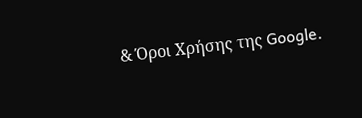& Όροι Χρήσης της Google.